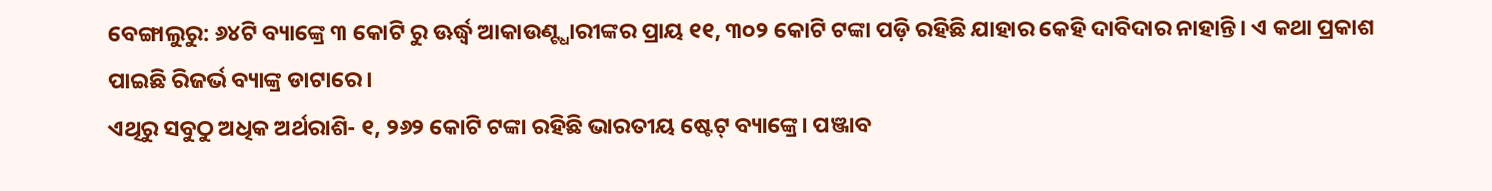ବେଙ୍ଗାଲୁରୁ: ୬୪ଟି ବ୍ୟାଙ୍କ୍ରେ ୩ କୋଟି ରୁ ଊର୍ଦ୍ଧ୍ୱ ଆକାଉଣ୍ଟ୍ଧାରୀଙ୍କର ପ୍ରାୟ ୧୧, ୩୦୨ କୋଟି ଟଙ୍କା ପଡ଼ି ରହିଛି ଯାହାର କେହି ଦାବିଦାର ନାହାନ୍ତି। ଏ କଥା ପ୍ରକାଶ ପାଇଛି ରିଜର୍ଭ ବ୍ୟାଙ୍କ୍ର ଡାଟାରେ।
ଏଥିରୁ ସବୁଠୁ ଅଧିକ ଅର୍ଥରାଶି- ୧, ୨୬୨ କୋଟି ଟଙ୍କା ରହିଛି ଭାରତୀୟ ଷ୍ଟେଟ୍ ବ୍ୟାଙ୍କ୍ରେ। ପଞ୍ଜାବ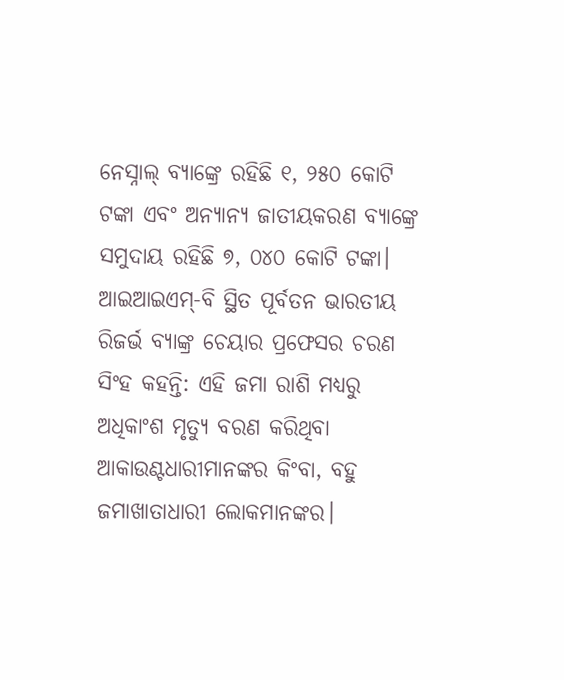ନେସ୍ନାଲ୍ ବ୍ୟାଙ୍କ୍ରେ ରହିଛି ୧, ୨୫୦ କୋଟି ଟଙ୍କା ଏବଂ ଅନ୍ୟାନ୍ୟ ଜାତୀୟକରଣ ବ୍ୟାଙ୍କ୍ରେ ସମୁଦାୟ ରହିଛି ୭, ୦୪୦ କୋଟି ଟଙ୍କା।
ଆଇଆଇଏମ୍-ବି ସ୍ଥିତ ପୂର୍ବତନ ଭାରତୀୟ ରିଜର୍ଭ ବ୍ୟାଙ୍କ୍ର ଚେୟାର ପ୍ରଫେସର ଚରଣ ସିଂହ କହନ୍ତି: ଏହି ଜମା ରାଶି ମଧ୍ୟରୁ ଅଧିକାଂଶ ମୃତ୍ୟୁ ବରଣ କରିଥିବା ଆକାଉଣ୍ଟଧାରୀମାନଙ୍କର କିଂବା, ବହୁ ଜମାଖାତାଧାରୀ ଲୋକମାନଙ୍କର।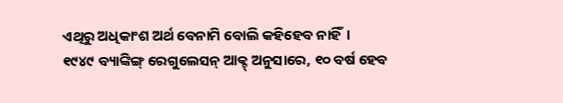ଏଥିରୁ ଅଧିକାଂଶ ଅର୍ଥ ବେନାମି ବୋଲି କହିହେବ ନାହିଁ।
୧୯୪୯ ବ୍ୟାଙ୍କିଙ୍ଗ୍ ରେଗୁଲେସନ୍ ଆକ୍ଟ୍ ଅନୁସାରେ, ୧୦ ବର୍ଷ ହେବ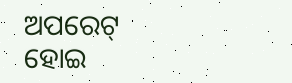ଅପରେଟ୍ ହୋଇ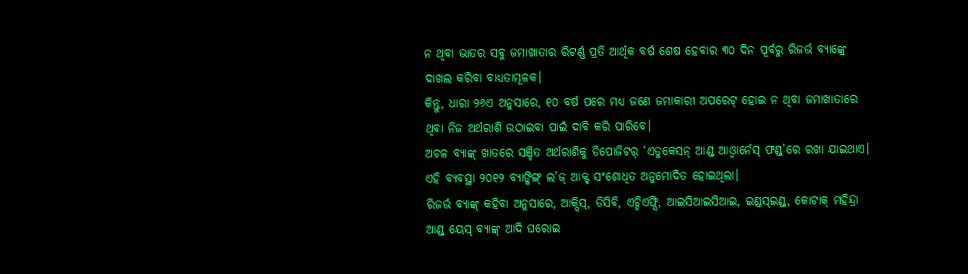ନ ଥିବା ଭାତର ସବୁ ଜମାଖାତାର ରିଟର୍ଣ୍ଣ ପ୍ରତି ଆର୍ଥିକ ବର୍ଷ ଶେଷ ହେବାର ୩୦ ଦିନ ପୂର୍ବରୁ ରିଜର୍ଭ ବ୍ୟାଙ୍କ୍ରେ ଦାଖଲ କରିବା ବାଧ୍ୟତାମୂଳକ।
କିନ୍ତୁ, ଧାରା ୨୬ଏ ଅନୁସାରେ, ୧୦ ବର୍ଷ ପରେ ମଧ୍ୟ ଜଣେ ଜମାକାରୀ ଅପରେଟ୍ ହୋଇ ନ ଥିବା ଜମାଖାତାରେ ଥିବା ନିଜ ଅର୍ଥରାଶି ଉଠାଇବା ପାଇଁ ଦାବି କରି ପାରିବେ।
ଅଚଳ ବ୍ୟାଙ୍କ୍ ଖାତରେ ସଞ୍ଚିତ ଅର୍ଥରାଶିକୁ ଡିପୋଜିଟର୍ ‘ଏଡୁକେସନ୍ ଆଣ୍ଡ୍ ଆଓ୍ଵାର୍ନେସ୍ ଫଣ୍ଡ୍’ରେ ରଖା ଯାଇଥାଏ। ଏହି ବ୍ୟବସ୍ଥା ୨୦୧୨ ବ୍ୟାଙ୍କିଙ୍ଗ୍ ଲ’ଜ୍ ଆକ୍ଟ୍ ସଂଶୋଧିତ ଅନୁମୋଦିତ ହୋଇଥିଲା।
ରିଜର୍ଭ ବ୍ୟାଙ୍କ୍ କହିବା ଅନୁସାରେ, ଆକ୍ସିସ୍, ଡିସିବି, ଏଚ୍ଡିଏଫ୍ସି, ଆଇସିଆଇସିଆଇ, ଇଣ୍ଡସ୍ଇଣ୍ଡ୍, କୋଟାକ୍ ମହିନ୍ଦ୍ରା ଆଣ୍ଡ୍ ୟେସ୍ ବ୍ୟାଙ୍କ୍ ଆଦି ଘରୋଇ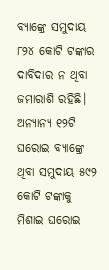ବ୍ୟାଙ୍କ୍ରେ ସମୁଦାୟ ୮୨୪ କୋଟି ଟଙ୍କାର ଦାବିଦାର ନ ଥିବା ଜମାରାଶି ରହିଛି। ଅନ୍ୟାନ୍ୟ ୧୨ଟି ଘରୋଇ ବ୍ୟାଙ୍କ୍ରେ ଥିବା ସମୁଦାୟ ୫୯୨ କୋଟି ଟଙ୍କାକୁ ମିଶାଇ ଘରୋଇ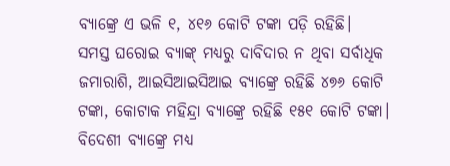ବ୍ୟାଙ୍କ୍ରେ ଏ ଭଳି ୧, ୪୧୬ କୋଟି ଟଙ୍କା ପଡ଼ି ରହିଛି।
ସମସ୍ତ ଘରୋଇ ବ୍ୟାଙ୍କ୍ ମଧ୍ୟରୁ ଦାବିଦାର ନ ଥିବା ସର୍ବାଧିକ ଜମାରାଶି, ଆଇସିଆଇସିଆଇ ବ୍ୟାଙ୍କ୍ରେ ରହିଛି ୪୭୬ କୋଟି ଟଙ୍କା, କୋଟାକ ମହିନ୍ଦ୍ରା ବ୍ୟାଙ୍କ୍ରେ ରହିଛି ୧୫୧ କୋଟି ଟଙ୍କା। ବିଦେଶୀ ବ୍ୟାଙ୍କ୍ରେ ମଧ୍ୟ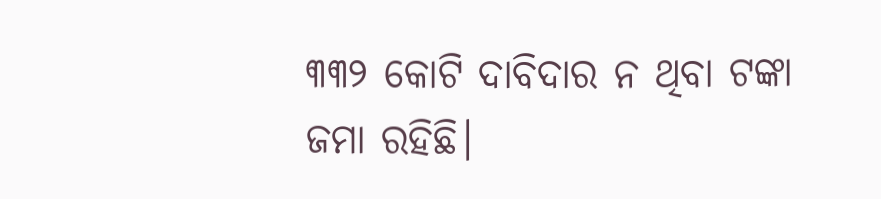୩୩୨ କୋଟି ଦାବିଦାର ନ ଥିବା ଟଙ୍କା ଜମା ରହିଛି।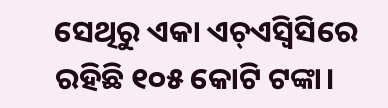ସେଥିରୁ ଏକା ଏଚ୍ଏସ୍ବିସିରେ ରହିଛି ୧୦୫ କୋଟି ଟଙ୍କା।